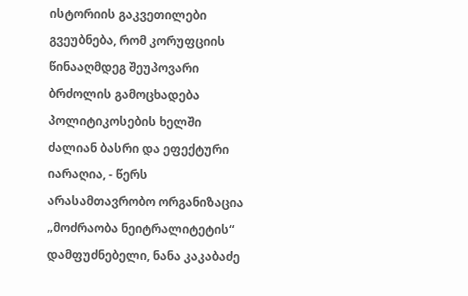ისტორიის გაკვეთილები გვეუბნება, რომ კორუფციის წინააღმდეგ შეუპოვარი ბრძოლის გამოცხადება პოლიტიკოსების ხელში ძალიან ბასრი და ეფექტური იარაღია, - წერს არასამთავრობო ორგანიზაცია „მოძრაობა ნეიტრალიტეტის“ დამფუძნებელი, ნანა კაკაბაძე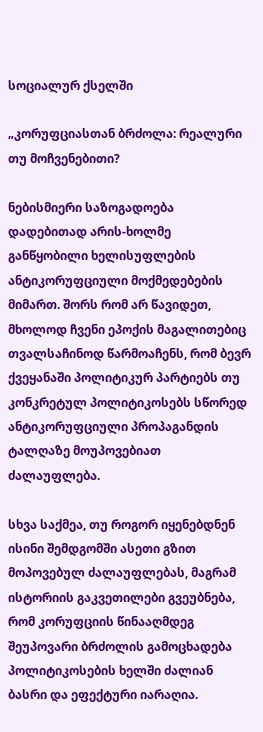სოციალურ ქსელში

„კორუფციასთან ბრძოლა: რეალური თუ მოჩვენებითი?

ნებისმიერი საზოგადოება დადებითად არის-ხოლმე განწყობილი ხელისუფლების ანტიკორუფციული მოქმედებების მიმართ. შორს რომ არ წავიდეთ, მხოლოდ ჩვენი ეპოქის მაგალითებიც თვალსაჩინოდ წარმოაჩენს, რომ ბევრ ქვეყანაში პოლიტიკურ პარტიებს თუ კონკრეტულ პოლიტიკოსებს სწორედ ანტიკორუფციული პროპაგანდის ტალღაზე მოუპოვებიათ ძალაუფლება.

სხვა საქმეა, თუ როგორ იყენებდნენ ისინი შემდგომში ასეთი გზით მოპოვებულ ძალაუფლებას, მაგრამ ისტორიის გაკვეთილები გვეუბნება, რომ კორუფციის წინააღმდეგ შეუპოვარი ბრძოლის გამოცხადება პოლიტიკოსების ხელში ძალიან ბასრი და ეფექტური იარაღია.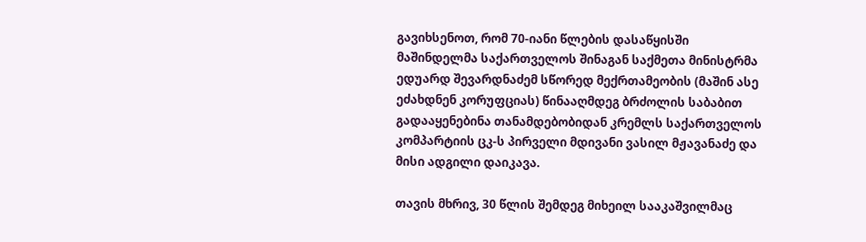გავიხსენოთ, რომ 70-იანი წლების დასაწყისში მაშინდელმა საქართველოს შინაგან საქმეთა მინისტრმა ედუარდ შევარდნაძემ სწორედ მექრთამეობის (მაშინ ასე ეძახდნენ კორუფციას) წინააღმდეგ ბრძოლის საბაბით გადააყენებინა თანამდებობიდან კრემლს საქართველოს კომპარტიის ცკ-ს პირველი მდივანი ვასილ მჟავანაძე და მისი ადგილი დაიკავა.

თავის მხრივ, 30 წლის შემდეგ მიხეილ სააკაშვილმაც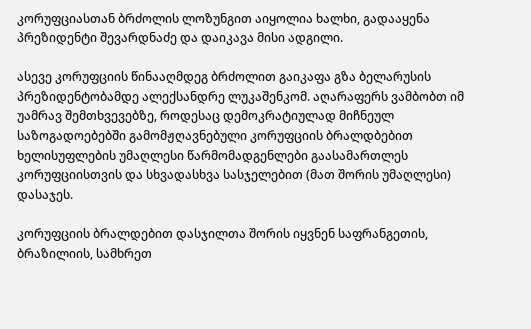კორუფციასთან ბრძოლის ლოზუნგით აიყოლია ხალხი, გადააყენა პრეზიდენტი შევარდნაძე და დაიკავა მისი ადგილი.

ასევე კორუფციის წინააღმდეგ ბრძოლით გაიკაფა გზა ბელარუსის პრეზიდენტობამდე ალექსანდრე ლუკაშენკომ. აღარაფერს ვამბობთ იმ უამრავ შემთხვევებზე, როდესაც დემოკრატიულად მიჩნეულ საზოგადოებებში გამომჟღავნებული კორუფციის ბრალდბებით ხელისუფლების უმაღლესი წარმომადგენლები გაასამართლეს კორუფციისთვის და სხვადასხვა სასჯელებით (მათ შორის უმაღლესი) დასაჯეს.

კორუფციის ბრალდებით დასჯილთა შორის იყვნენ საფრანგეთის, ბრაზილიის, სამხრეთ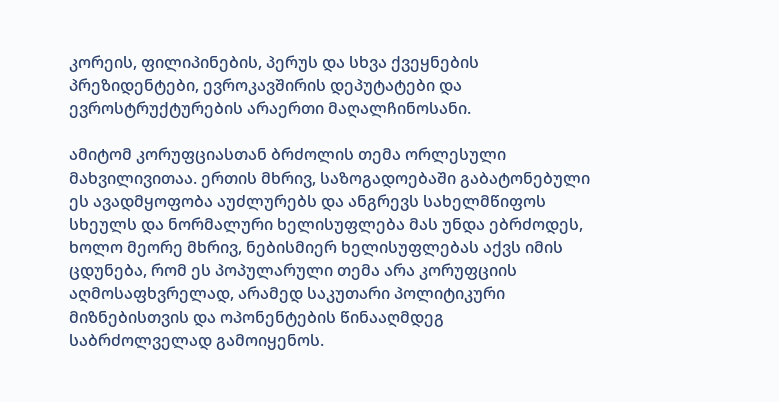კორეის, ფილიპინების, პერუს და სხვა ქვეყნების პრეზიდენტები, ევროკავშირის დეპუტატები და ევროსტრუქტურების არაერთი მაღალჩინოსანი.

ამიტომ კორუფციასთან ბრძოლის თემა ორლესული მახვილივითაა. ერთის მხრივ, საზოგადოებაში გაბატონებული ეს ავადმყოფობა აუძლურებს და ანგრევს სახელმწიფოს სხეულს და ნორმალური ხელისუფლება მას უნდა ებრძოდეს, ხოლო მეორე მხრივ, ნებისმიერ ხელისუფლებას აქვს იმის ცდუნება, რომ ეს პოპულარული თემა არა კორუფციის აღმოსაფხვრელად, არამედ საკუთარი პოლიტიკური მიზნებისთვის და ოპონენტების წინააღმდეგ საბრძოლველად გამოიყენოს.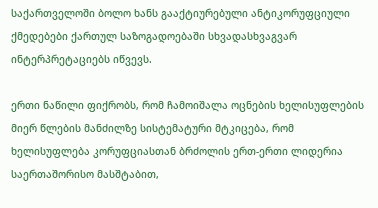საქართველოში ბოლო ხანს გააქტიურებული ანტიკორუფციული ქმედებები ქართულ საზოგადოებაში სხვადასხვაგვარ ინტერპრეტაციებს იწვევს.

ერთი ნაწილი ფიქრობს, რომ ჩამოიშალა ოცნების ხელისუფლების მიერ წლების მანძილზე სისტემატური მტკიცება, რომ ხელისუფლება კორუფციასთან ბრძოლის ერთ-ერთი ლიდერია საერთაშორისო მასშტაბით,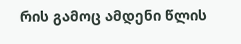რის გამოც ამდენი წლის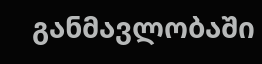განმავლობაში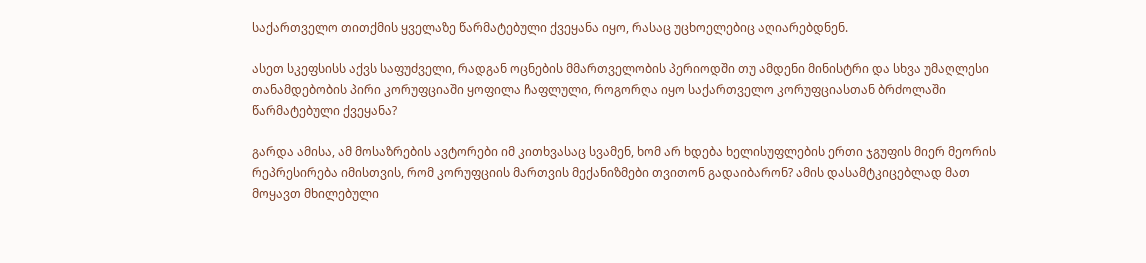საქართველო თითქმის ყველაზე წარმატებული ქვეყანა იყო, რასაც უცხოელებიც აღიარებდნენ.

ასეთ სკეფსისს აქვს საფუძველი, რადგან ოცნების მმართველობის პერიოდში თუ ამდენი მინისტრი და სხვა უმაღლესი თანამდებობის პირი კორუფციაში ყოფილა ჩაფლული, როგორღა იყო საქართველო კორუფციასთან ბრძოლაში წარმატებული ქვეყანა?

გარდა ამისა, ამ მოსაზრების ავტორები იმ კითხვასაც სვამენ, ხომ არ ხდება ხელისუფლების ერთი ჯგუფის მიერ მეორის რეპრესირება იმისთვის, რომ კორუფციის მართვის მექანიზმები თვითონ გადაიბარონ? ამის დასამტკიცებლად მათ მოყავთ მხილებული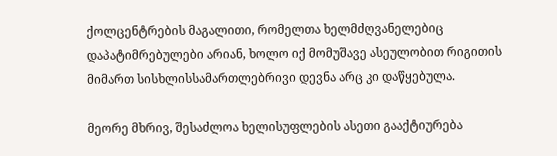ქოლცენტრების მაგალითი, რომელთა ხელმძღვანელებიც დაპატიმრებულები არიან, ხოლო იქ მომუშავე ასეულობით რიგითის მიმართ სისხლისსამართლებრივი დევნა არც კი დაწყებულა.

მეორე მხრივ, შესაძლოა ხელისუფლების ასეთი გააქტიურება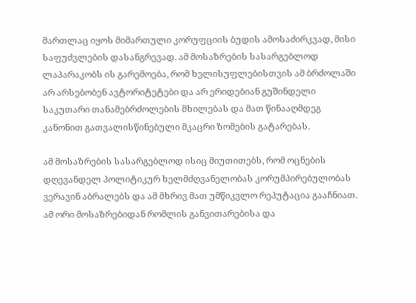მართლაც იყოს მიმართული კორუფციის ბუდის ამოსაძირკვად, მისი საფუძვლების დასანგრევად. ამ მოსაზრების სასარგებლოდ ლაპარაკობს ის გარემოება, რომ ხელისუფლებისთვის ამ ბრძოლაში არ არსებობენ ავტორიტეტები და არ ერიდებიან გუშინდელი საკუთარი თანამებრძოლების მხილებას და მათ წინააღმდეგ კანონით გათვალისწინებული მკაცრი ზომების გატარებას.

ამ მოსაზრების სასარგებლოდ ისიც მიუთითებს, რომ ოცნების დღევანდელ პოლიტიკურ ხელმძღვანელობას კორუმპირებულობას ვერავინ აბრალებს და ამ მხრივ მათ უმწიკვლო რეპუტაცია გააჩნიათ. ამ ორი მოსაზრებიდან რომლის განვითარებისა და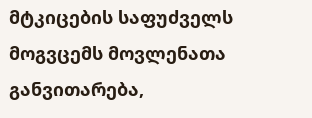მტკიცების საფუძველს მოგვცემს მოვლენათა განვითარება,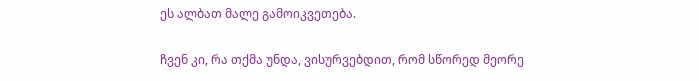ეს ალბათ მალე გამოიკვეთება.

ჩვენ კი, რა თქმა უნდა, ვისურვებდით, რომ სწორედ მეორე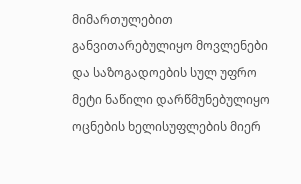მიმართულებით განვითარებულიყო მოვლენები და საზოგადოების სულ უფრო მეტი ნაწილი დარწმუნებულიყო ოცნების ხელისუფლების მიერ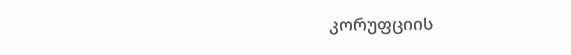კორუფციის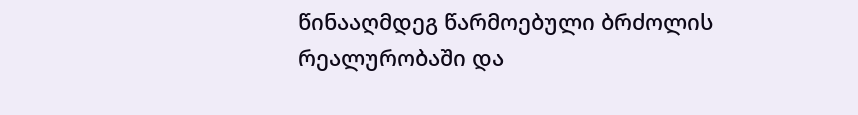წინააღმდეგ წარმოებული ბრძოლის რეალურობაში და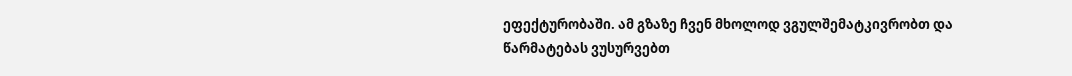ეფექტურობაში. ამ გზაზე ჩვენ მხოლოდ ვგულშემატკივრობთ და წარმატებას ვუსურვებთ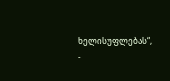ხელისუფლებას“, -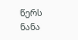წერს ნანა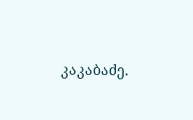კაკაბაძე.